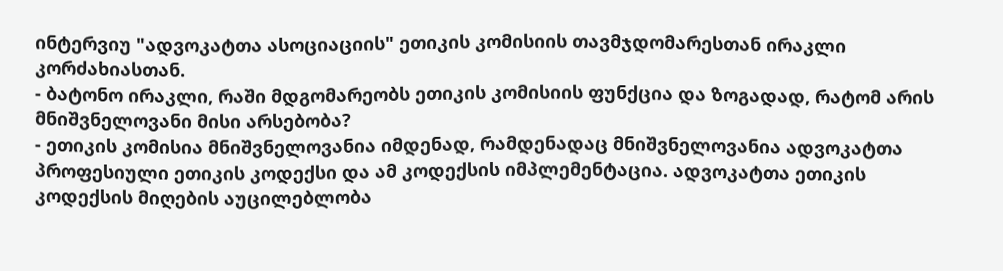ინტერვიუ "ადვოკატთა ასოციაციის" ეთიკის კომისიის თავმჯდომარესთან ირაკლი კორძახიასთან.
- ბატონო ირაკლი, რაში მდგომარეობს ეთიკის კომისიის ფუნქცია და ზოგადად, რატომ არის მნიშვნელოვანი მისი არსებობა?
- ეთიკის კომისია მნიშვნელოვანია იმდენად, რამდენადაც მნიშვნელოვანია ადვოკატთა პროფესიული ეთიკის კოდექსი და ამ კოდექსის იმპლემენტაცია. ადვოკატთა ეთიკის კოდექსის მიღების აუცილებლობა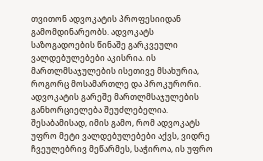თვითონ ადვოკატის პროფესიიდან გამომდინარეობს. ადვოკატს საზოგადოების წინაშე გარკვეული ვალდებულებები აკისრია. ის მართლმსაჯულების ისეთივე მსახურია, როგორც მოსამართლე და პროკურორი. ადვოკატის გარეშე მართლმსაჯულების განხორციელება შეუძლებელია. შესაბამისად, იმის გამო, რომ ადვოკატს უფრო მეტი ვალდებულებები აქვს, ვიდრე ჩვეულებრივ მეწარმეს, საჭიროა, ის უფრო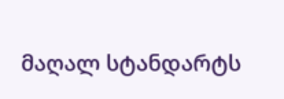მაღალ სტანდარტს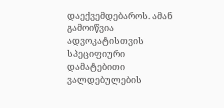დაექვემდებაროს. ამან გამოიწვია ადვოკატისთვის სპეციფიური დამატებითი ვალდებულების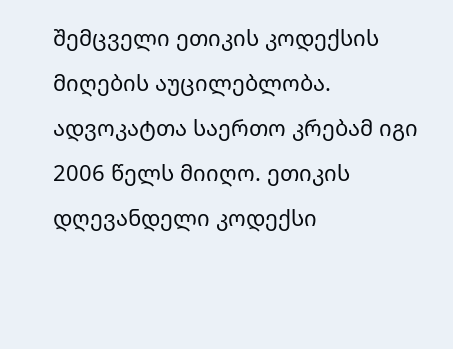შემცველი ეთიკის კოდექსის მიღების აუცილებლობა. ადვოკატთა საერთო კრებამ იგი 2006 წელს მიიღო. ეთიკის დღევანდელი კოდექსი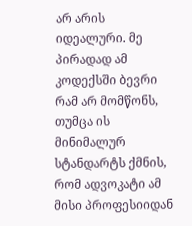არ არის იდეალური. მე პირადად ამ კოდექსში ბევრი რამ არ მომწონს, თუმცა ის მინიმალურ სტანდარტს ქმნის, რომ ადვოკატი ამ მისი პროფესიიდან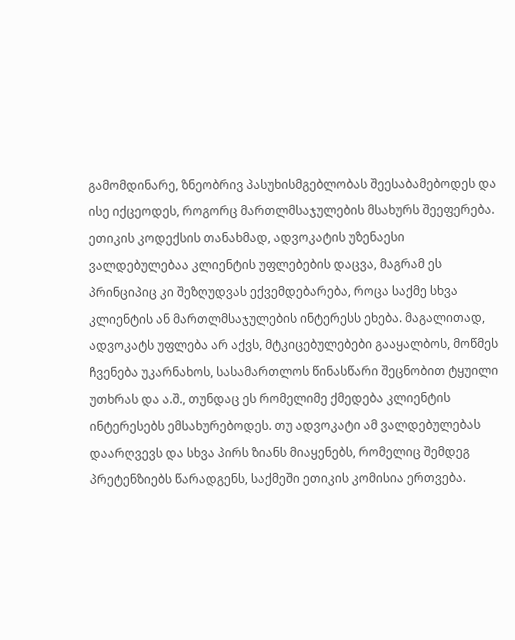გამომდინარე, ზნეობრივ პასუხისმგებლობას შეესაბამებოდეს და ისე იქცეოდეს, როგორც მართლმსაჯულების მსახურს შეეფერება. ეთიკის კოდექსის თანახმად, ადვოკატის უზენაესი ვალდებულებაა კლიენტის უფლებების დაცვა, მაგრამ ეს პრინციპიც კი შეზღუდვას ექვემდებარება, როცა საქმე სხვა კლიენტის ან მართლმსაჯულების ინტერესს ეხება. მაგალითად, ადვოკატს უფლება არ აქვს, მტკიცებულებები გააყალბოს, მოწმეს ჩვენება უკარნახოს, სასამართლოს წინასწარი შეცნობით ტყუილი უთხრას და ა.შ., თუნდაც ეს რომელიმე ქმედება კლიენტის ინტერესებს ემსახურებოდეს. თუ ადვოკატი ამ ვალდებულებას დაარღვევს და სხვა პირს ზიანს მიაყენებს, რომელიც შემდეგ პრეტენზიებს წარადგენს, საქმეში ეთიკის კომისია ერთვება.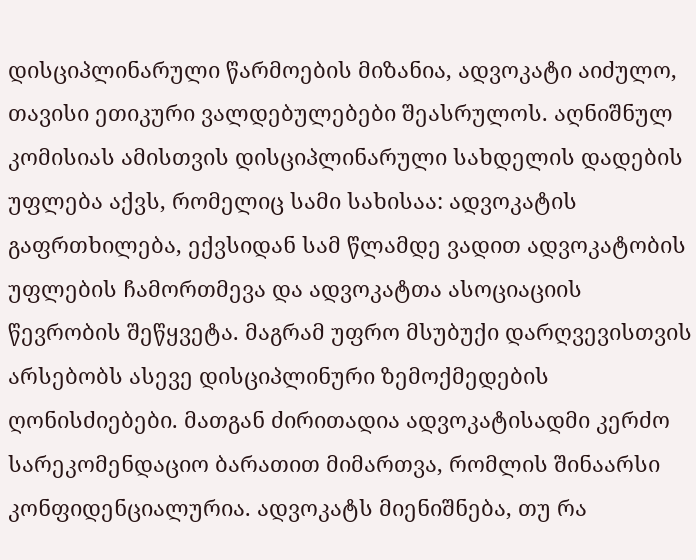დისციპლინარული წარმოების მიზანია, ადვოკატი აიძულო, თავისი ეთიკური ვალდებულებები შეასრულოს. აღნიშნულ კომისიას ამისთვის დისციპლინარული სახდელის დადების უფლება აქვს, რომელიც სამი სახისაა: ადვოკატის გაფრთხილება, ექვსიდან სამ წლამდე ვადით ადვოკატობის უფლების ჩამორთმევა და ადვოკატთა ასოციაციის წევრობის შეწყვეტა. მაგრამ უფრო მსუბუქი დარღვევისთვის არსებობს ასევე დისციპლინური ზემოქმედების ღონისძიებები. მათგან ძირითადია ადვოკატისადმი კერძო სარეკომენდაციო ბარათით მიმართვა, რომლის შინაარსი კონფიდენციალურია. ადვოკატს მიენიშნება, თუ რა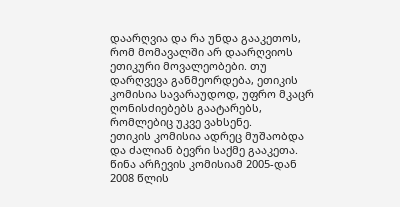დაარღვია და რა უნდა გააკეთოს, რომ მომავალში არ დაარღვიოს ეთიკური მოვალეობები. თუ დარღვევა განმეორდება, ეთიკის კომისია სავარაუდოდ, უფრო მკაცრ ღონისძიებებს გაატარებს, რომლებიც უკვე ვახსენე.
ეთიკის კომისია ადრეც მუშაობდა და ძალიან ბევრი საქმე გააკეთა. წინა არჩევის კომისიამ 2005-დან 2008 წლის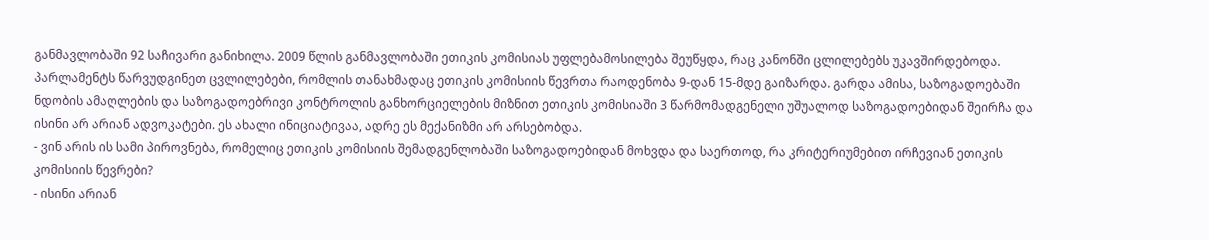განმავლობაში 92 საჩივარი განიხილა. 2009 წლის განმავლობაში ეთიკის კომისიას უფლებამოსილება შეუწყდა, რაც კანონში ცლილებებს უკავშირდებოდა. პარლამენტს წარვუდგინეთ ცვლილებები, რომლის თანახმადაც ეთიკის კომისიის წევრთა რაოდენობა 9-დან 15-მდე გაიზარდა. გარდა ამისა, საზოგადოებაში ნდობის ამაღლების და საზოგადოებრივი კონტროლის განხორციელების მიზნით ეთიკის კომისიაში 3 წარმომადგენელი უშუალოდ საზოგადოებიდან შეირჩა და ისინი არ არიან ადვოკატები. ეს ახალი ინიციატივაა, ადრე ეს მექანიზმი არ არსებობდა.
- ვინ არის ის სამი პიროვნება, რომელიც ეთიკის კომისიის შემადგენლობაში საზოგადოებიდან მოხვდა და საერთოდ, რა კრიტერიუმებით ირჩევიან ეთიკის კომისიის წევრები?
- ისინი არიან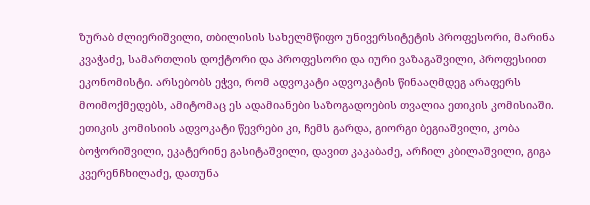ზურაბ ძლიერიშვილი, თბილისის სახელმწიფო უნივერსიტეტის პროფესორი, მარინა კვაჭაძე, სამართლის დოქტორი და პროფესორი და იური ვაზაგაშვილი, პროფესიით ეკონომისტი. არსებობს ეჭვი, რომ ადვოკატი ადვოკატის წინააღმდეგ არაფერს მოიმოქმედებს, ამიტომაც ეს ადამიანები საზოგადოების თვალია ეთიკის კომისიაში. ეთიკის კომისიის ადვოკატი წევრები კი, ჩემს გარდა, გიორგი ბეგიაშვილი, კობა ბოჭორიშვილი, ეკატერინე გასიტაშვილი, დავით კაკაბაძე, არჩილ კბილაშვილი, გიგა კვერენჩხილაძე, დათუნა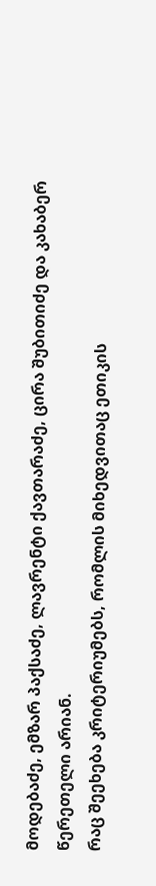მოდებაძე, ემზარ პაქსაძე, ლავრენტი ქავთარაძე, ცირა შუბითიძე და კახაბერ წერეთელი არიან.
რაც შეეხება კრიტერიუმებს, რომლის მიხედვითაც ეთიკის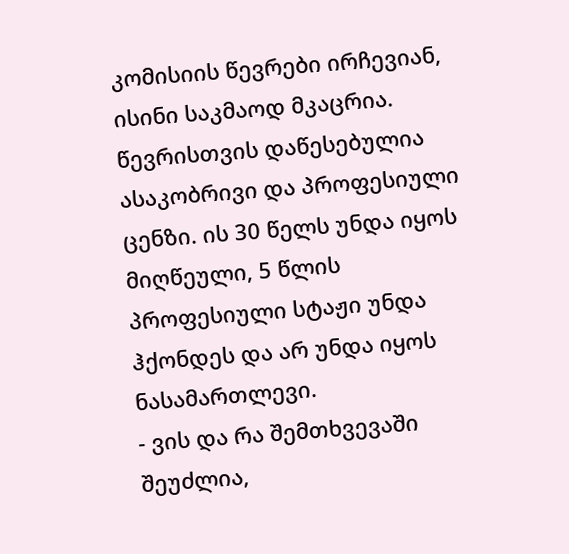კომისიის წევრები ირჩევიან, ისინი საკმაოდ მკაცრია. წევრისთვის დაწესებულია ასაკობრივი და პროფესიული ცენზი. ის 30 წელს უნდა იყოს მიღწეული, 5 წლის პროფესიული სტაჟი უნდა ჰქონდეს და არ უნდა იყოს ნასამართლევი.
- ვის და რა შემთხვევაში შეუძლია,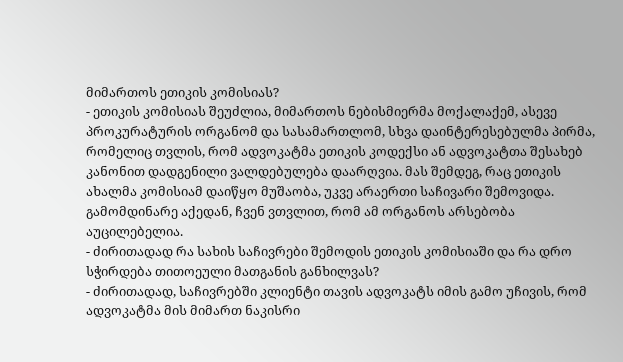მიმართოს ეთიკის კომისიას?
- ეთიკის კომისიას შეუძლია, მიმართოს ნებისმიერმა მოქალაქემ, ასევე პროკურატურის ორგანომ და სასამართლომ, სხვა დაინტერესებულმა პირმა, რომელიც თვლის, რომ ადვოკატმა ეთიკის კოდექსი ან ადვოკატთა შესახებ კანონით დადგენილი ვალდებულება დაარღვია. მას შემდეგ, რაც ეთიკის ახალმა კომისიამ დაიწყო მუშაობა, უკვე არაერთი საჩივარი შემოვიდა. გამომდინარე აქედან, ჩვენ ვთვლით, რომ ამ ორგანოს არსებობა აუცილებელია.
- ძირითადად რა სახის საჩივრები შემოდის ეთიკის კომისიაში და რა დრო სჭირდება თითოეული მათგანის განხილვას?
- ძირითადად, საჩივრებში კლიენტი თავის ადვოკატს იმის გამო უჩივის, რომ ადვოკატმა მის მიმართ ნაკისრი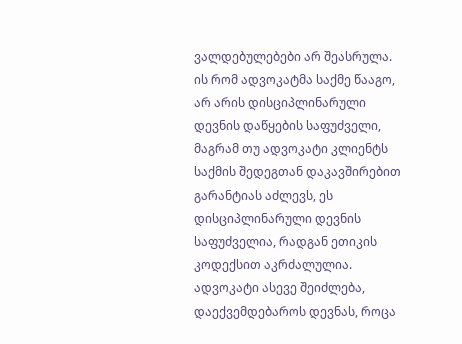ვალდებულებები არ შეასრულა. ის რომ ადვოკატმა საქმე წააგო, არ არის დისციპლინარული დევნის დაწყების საფუძველი, მაგრამ თუ ადვოკატი კლიენტს საქმის შედეგთან დაკავშირებით გარანტიას აძლევს, ეს დისციპლინარული დევნის საფუძველია, რადგან ეთიკის კოდექსით აკრძალულია. ადვოკატი ასევე შეიძლება, დაექვემდებაროს დევნას, როცა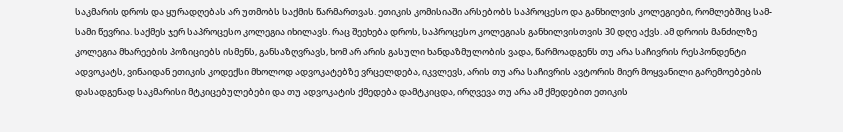საკმარის დროს და ყურადღებას არ უთმობს საქმის წარმართვას. ეთიკის კომისიაში არსებობს საპროცესო და განხილვის კოლეგიები, რომლებშიც სამ-სამი წევრია. საქმეს ჯერ საპროცესო კოლეგია იხილავს. რაც შეეხება დროს, საპროცესო კოლეგიას განხილვისთვის 30 დღე აქვს. ამ დროის მანძილზე კოლეგია მხარეების პოზიციებს ისმენს, განსაზღვრავს, ხომ არ არის გასული ხანდაზმულობის ვადა, წარმოადგენს თუ არა საჩივრის რესპონდენტი ადვოკატს, ვინაიდან ეთიკის კოდექსი მხოლოდ ადვოკატებზე ვრცელდება, იკვლევს, არის თუ არა საჩივრის ავტორის მიერ მოყვანილი გარემოებების დასადგენად საკმარისი მტკიცებულებები და თუ ადვოკატის ქმედება დამტკიცდა, ირღვევა თუ არა ამ ქმედებით ეთიკის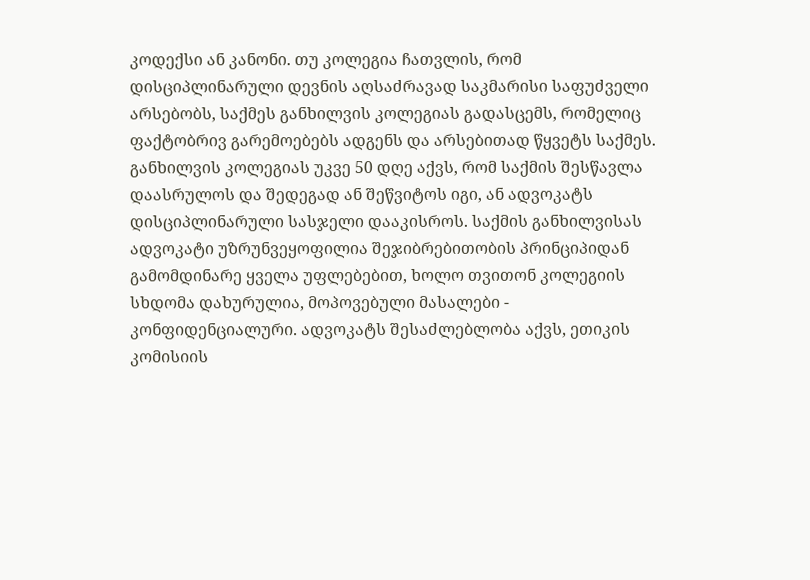კოდექსი ან კანონი. თუ კოლეგია ჩათვლის, რომ დისციპლინარული დევნის აღსაძრავად საკმარისი საფუძველი არსებობს, საქმეს განხილვის კოლეგიას გადასცემს, რომელიც ფაქტობრივ გარემოებებს ადგენს და არსებითად წყვეტს საქმეს. განხილვის კოლეგიას უკვე 50 დღე აქვს, რომ საქმის შესწავლა დაასრულოს და შედეგად ან შეწვიტოს იგი, ან ადვოკატს დისციპლინარული სასჯელი დააკისროს. საქმის განხილვისას ადვოკატი უზრუნვეყოფილია შეჯიბრებითობის პრინციპიდან გამომდინარე ყველა უფლებებით, ხოლო თვითონ კოლეგიის სხდომა დახურულია, მოპოვებული მასალები - კონფიდენციალური. ადვოკატს შესაძლებლობა აქვს, ეთიკის კომისიის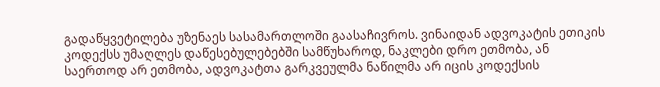გადაწყვეტილება უზენაეს სასამართლოში გაასაჩივროს. ვინაიდან ადვოკატის ეთიკის კოდექსს უმაღლეს დაწესებულებებში სამწუხაროდ, ნაკლები დრო ეთმობა, ან საერთოდ არ ეთმობა, ადვოკატთა გარკვეულმა ნაწილმა არ იცის კოდექსის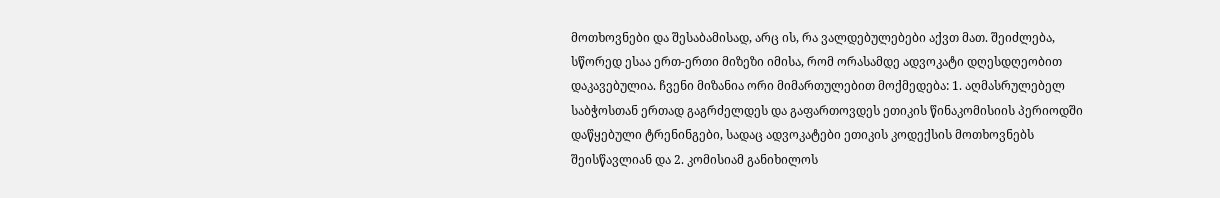მოთხოვნები და შესაბამისად, არც ის, რა ვალდებულებები აქვთ მათ. შეიძლება, სწორედ ესაა ერთ-ერთი მიზეზი იმისა, რომ ორასამდე ადვოკატი დღესდღეობით დაკავებულია. ჩვენი მიზანია ორი მიმართულებით მოქმედება: 1. აღმასრულებელ საბჭოსთან ერთად გაგრძელდეს და გაფართოვდეს ეთიკის წინაკომისიის პერიოდში დაწყებული ტრენინგები, სადაც ადვოკატები ეთიკის კოდექსის მოთხოვნებს შეისწავლიან და 2. კომისიამ განიხილოს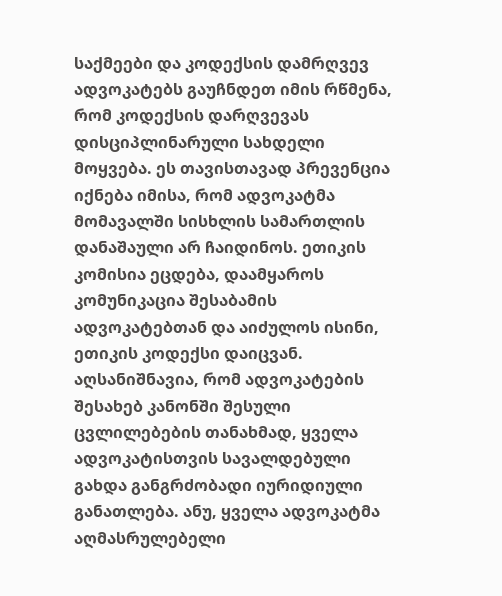საქმეები და კოდექსის დამრღვევ ადვოკატებს გაუჩნდეთ იმის რწმენა, რომ კოდექსის დარღვევას დისციპლინარული სახდელი მოყვება. ეს თავისთავად პრევენცია იქნება იმისა, რომ ადვოკატმა მომავალში სისხლის სამართლის დანაშაული არ ჩაიდინოს. ეთიკის კომისია ეცდება, დაამყაროს კომუნიკაცია შესაბამის ადვოკატებთან და აიძულოს ისინი, ეთიკის კოდექსი დაიცვან. აღსანიშნავია, რომ ადვოკატების შესახებ კანონში შესული ცვლილებების თანახმად, ყველა ადვოკატისთვის სავალდებული გახდა განგრძობადი იურიდიული განათლება. ანუ, ყველა ადვოკატმა აღმასრულებელი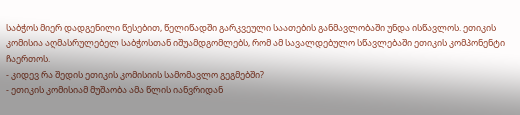საბჭოს მიერ დადგენილი წესებით, წელიწადში გარკვეული საათების განმავლობაში უნდა ისწავლოს. ეთიკის კომისია აღმასრულებელ საბჭოსთან იშუამდგომლებს, რომ ამ სავალდებულო სწავლებაში ეთიკის კომპონენტი ჩაერთოს.
- კიდევ რა შედის ეთიკის კომისიის სამომავლო გეგმებში?
- ეთიკის კომისიამ მუშაობა ამა წლის იანვრიდან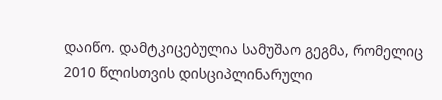დაიწო. დამტკიცებულია სამუშაო გეგმა, რომელიც 2010 წლისთვის დისციპლინარული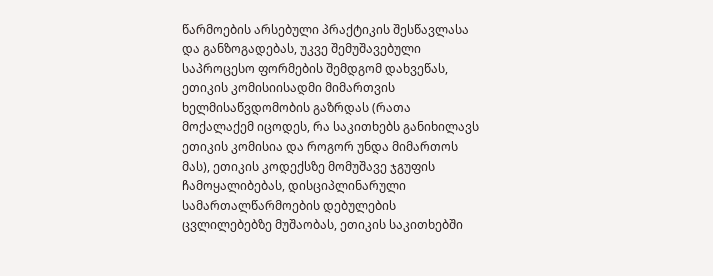წარმოების არსებული პრაქტიკის შესწავლასა და განზოგადებას, უკვე შემუშავებული საპროცესო ფორმების შემდგომ დახვეწას, ეთიკის კომისიისადმი მიმართვის ხელმისაწვდომობის გაზრდას (რათა მოქალაქემ იცოდეს, რა საკითხებს განიხილავს ეთიკის კომისია და როგორ უნდა მიმართოს მას), ეთიკის კოდექსზე მომუშავე ჯგუფის ჩამოყალიბებას, დისციპლინარული სამართალწარმოების დებულების ცვლილებებზე მუშაობას, ეთიკის საკითხებში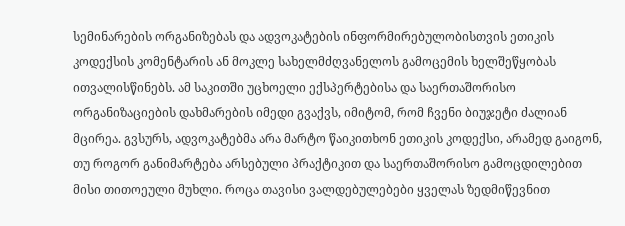სემინარების ორგანიზებას და ადვოკატების ინფორმირებულობისთვის ეთიკის კოდექსის კომენტარის ან მოკლე სახელმძღვანელოს გამოცემის ხელშეწყობას ითვალისწინებს. ამ საკითში უცხოელი ექსპერტებისა და საერთაშორისო ორგანიზაციების დახმარების იმედი გვაქვს, იმიტომ, რომ ჩვენი ბიუჯეტი ძალიან მცირეა. გვსურს, ადვოკატებმა არა მარტო წაიკითხონ ეთიკის კოდექსი, არამედ გაიგონ, თუ როგორ განიმარტება არსებული პრაქტიკით და საერთაშორისო გამოცდილებით მისი თითოეული მუხლი. როცა თავისი ვალდებულებები ყველას ზედმიწევნით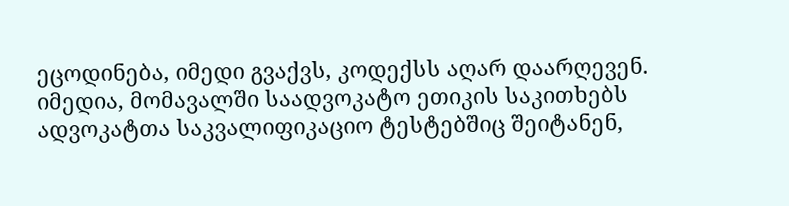ეცოდინება, იმედი გვაქვს, კოდექსს აღარ დაარღევენ. იმედია, მომავალში საადვოკატო ეთიკის საკითხებს ადვოკატთა საკვალიფიკაციო ტესტებშიც შეიტანენ,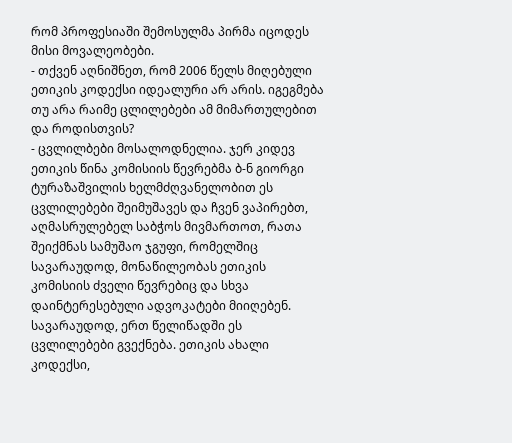რომ პროფესიაში შემოსულმა პირმა იცოდეს მისი მოვალეობები.
- თქვენ აღნიშნეთ, რომ 2006 წელს მიღებული ეთიკის კოდექსი იდეალური არ არის. იგეგმება თუ არა რაიმე ცლილებები ამ მიმართულებით და როდისთვის?
- ცვლილბები მოსალოდნელია. ჯერ კიდევ ეთიკის წინა კომისიის წევრებმა ბ-ნ გიორგი ტურაზაშვილის ხელმძღვანელობით ეს ცვლილებები შეიმუშავეს და ჩვენ ვაპირებთ, აღმასრულებელ საბჭოს მივმართოთ, რათა შეიქმნას სამუშაო ჯგუფი, რომელშიც სავარაუდოდ, მონაწილეობას ეთიკის კომისიის ძველი წევრებიც და სხვა დაინტერესებული ადვოკატები მიიღებენ. სავარაუდოდ, ერთ წელიწადში ეს ცვლილებები გვექნება. ეთიკის ახალი კოდექსი,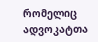რომელიც ადვოკატთა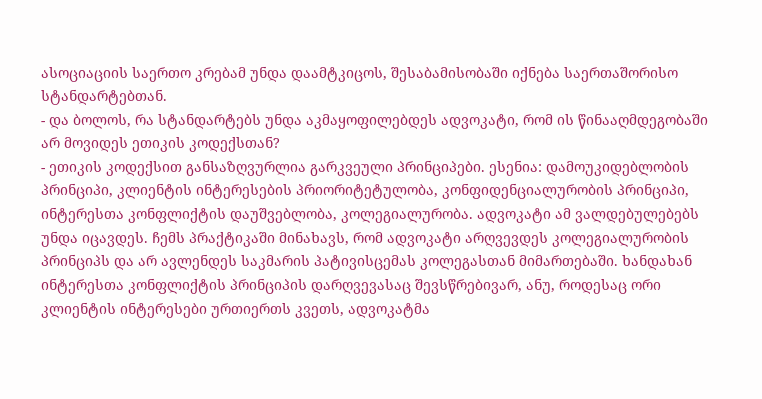ასოციაციის საერთო კრებამ უნდა დაამტკიცოს, შესაბამისობაში იქნება საერთაშორისო სტანდარტებთან.
- და ბოლოს, რა სტანდარტებს უნდა აკმაყოფილებდეს ადვოკატი, რომ ის წინააღმდეგობაში არ მოვიდეს ეთიკის კოდექსთან?
- ეთიკის კოდექსით განსაზღვურლია გარკვეული პრინციპები. ესენია: დამოუკიდებლობის პრინციპი, კლიენტის ინტერესების პრიორიტეტულობა, კონფიდენციალურობის პრინციპი, ინტერესთა კონფლიქტის დაუშვებლობა, კოლეგიალურობა. ადვოკატი ამ ვალდებულებებს უნდა იცავდეს. ჩემს პრაქტიკაში მინახავს, რომ ადვოკატი არღვევდეს კოლეგიალურობის პრინციპს და არ ავლენდეს საკმარის პატივისცემას კოლეგასთან მიმართებაში. ხანდახან ინტერესთა კონფლიქტის პრინციპის დარღვევასაც შევსწრებივარ, ანუ, როდესაც ორი კლიენტის ინტერესები ურთიერთს კვეთს, ადვოკატმა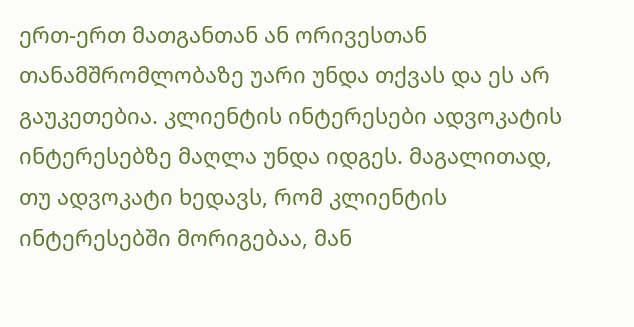ერთ-ერთ მათგანთან ან ორივესთან თანამშრომლობაზე უარი უნდა თქვას და ეს არ გაუკეთებია. კლიენტის ინტერესები ადვოკატის ინტერესებზე მაღლა უნდა იდგეს. მაგალითად, თუ ადვოკატი ხედავს, რომ კლიენტის ინტერესებში მორიგებაა, მან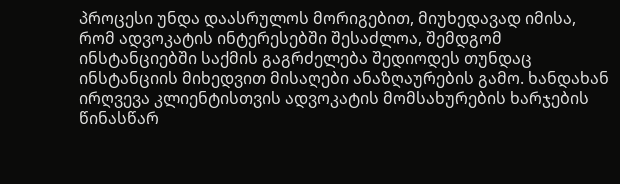პროცესი უნდა დაასრულოს მორიგებით, მიუხედავად იმისა, რომ ადვოკატის ინტერესებში შესაძლოა, შემდგომ ინსტანციებში საქმის გაგრძელება შედიოდეს თუნდაც ინსტანციის მიხედვით მისაღები ანაზღაურების გამო. ხანდახან ირღვევა კლიენტისთვის ადვოკატის მომსახურების ხარჯების წინასწარ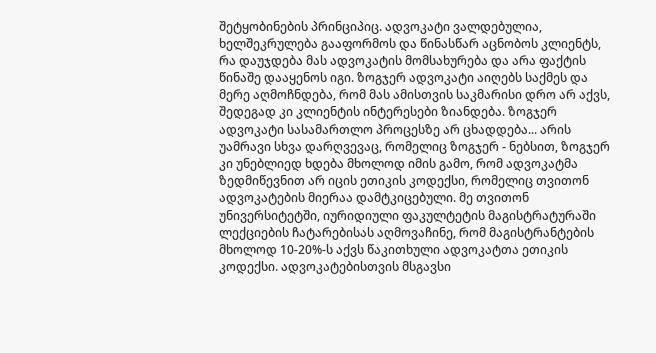შეტყობინების პრინციპიც. ადვოკატი ვალდებულია, ხელშეკრულება გააფორმოს და წინასწარ აცნობოს კლიენტს, რა დაუჯდება მას ადვოკატის მომსახურება და არა ფაქტის წინაშე დააყენოს იგი. ზოგჯერ ადვოკატი აიღებს საქმეს და მერე აღმოჩნდება, რომ მას ამისთვის საკმარისი დრო არ აქვს, შედეგად კი კლიენტის ინტერესები ზიანდება. ზოგჯერ ადვოკატი სასამართლო პროცესზე არ ცხადდება... არის უამრავი სხვა დარღვევაც, რომელიც ზოგჯერ - ნებსით, ზოგჯერ კი უნებლიედ ხდება მხოლოდ იმის გამო, რომ ადვოკატმა ზედმიწევნით არ იცის ეთიკის კოდექსი, რომელიც თვითონ ადვოკატების მიერაა დამტკიცებული. მე თვითონ უნივერსიტეტში, იურიდიული ფაკულტეტის მაგისტრატურაში ლექციების ჩატარებისას აღმოვაჩინე, რომ მაგისტრანტების მხოლოდ 10-20%-ს აქვს წაკითხული ადვოკატთა ეთიკის კოდექსი. ადვოკატებისთვის მსგავსი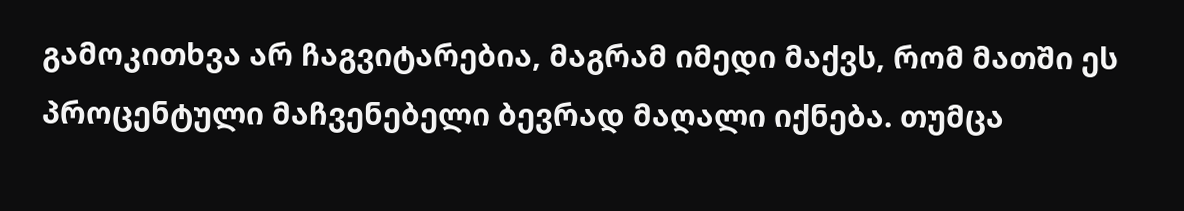გამოკითხვა არ ჩაგვიტარებია, მაგრამ იმედი მაქვს, რომ მათში ეს პროცენტული მაჩვენებელი ბევრად მაღალი იქნება. თუმცა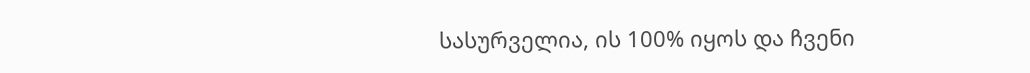სასურველია, ის 100% იყოს და ჩვენი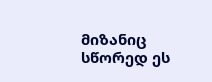მიზანიც სწორედ ეს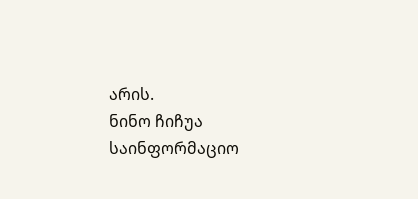არის.
ნინო ჩიჩუა
საინფორმაციო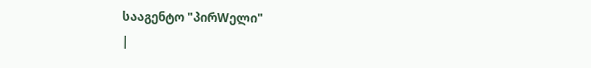სააგენტო "პირWელი"
|